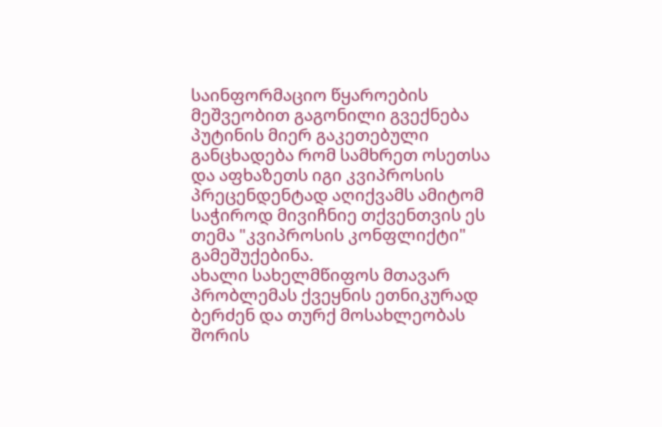საინფორმაციო წყაროების მეშვეობით გაგონილი გვექნება პუტინის მიერ გაკეთებული განცხადება რომ სამხრეთ ოსეთსა და აფხაზეთს იგი კვიპროსის პრეცენდენტად აღიქვამს ამიტომ საჭიროდ მივიჩნიე თქვენთვის ეს თემა "კვიპროსის კონფლიქტი" გამეშუქებინა.
ახალი სახელმწიფოს მთავარ პრობლემას ქვეყნის ეთნიკურად ბერძენ და თურქ მოსახლეობას შორის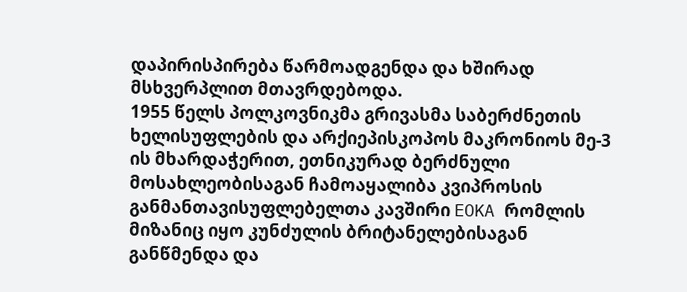დაპირისპირება წარმოადგენდა და ხშირად მსხვერპლით მთავრდებოდა.
1955 წელს პოლკოვნიკმა გრივასმა საბერძნეთის ხელისუფლების და არქიეპისკოპოს მაკრონიოს მე-3 ის მხარდაჭერით, ეთნიკურად ბერძნული მოსახლეობისაგან ჩამოაყალიბა კვიპროსის განმანთავისუფლებელთა კავშირი EOKA რომლის მიზანიც იყო კუნძულის ბრიტანელებისაგან განწმენდა და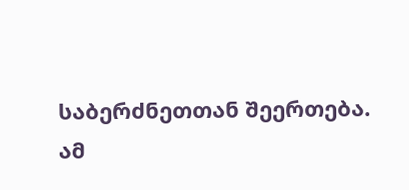საბერძნეთთან შეერთება.
ამ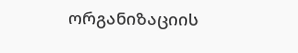ორგანიზაციის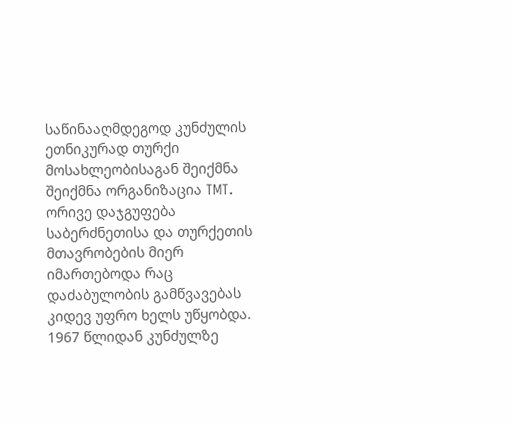საწინააღმდეგოდ კუნძულის ეთნიკურად თურქი მოსახლეობისაგან შეიქმნა შეიქმნა ორგანიზაცია TMT.
ორივე დაჯგუფება საბერძნეთისა და თურქეთის მთავრობების მიერ იმართებოდა რაც დაძაბულობის გამწვავებას კიდევ უფრო ხელს უწყობდა. 1967 წლიდან კუნძულზე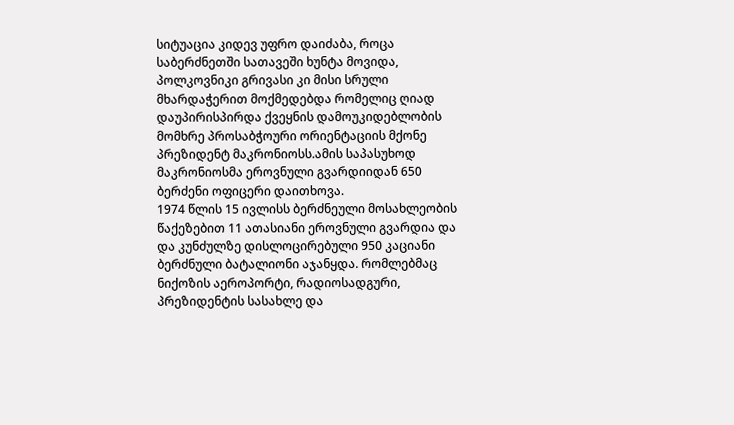სიტუაცია კიდევ უფრო დაიძაბა, როცა საბერძნეთში სათავეში ხუნტა მოვიდა, პოლკოვნიკი გრივასი კი მისი სრული მხარდაჭერით მოქმედებდა რომელიც ღიად დაუპირისპირდა ქვეყნის დამოუკიდებლობის მომხრე პროსაბჭოური ორიენტაციის მქონე პრეზიდენტ მაკრონიოსს.ამის საპასუხოდ მაკრონიოსმა ეროვნული გვარდიიდან 650 ბერძენი ოფიცერი დაითხოვა.
1974 წლის 15 ივლისს ბერძნეული მოსახლეობის წაქეზებით 11 ათასიანი ეროვნული გვარდია და და კუნძულზე დისლოცირებული 950 კაციანი ბერძნული ბატალიონი აჯანყდა. რომლებმაც ნიქოზის აეროპორტი, რადიოსადგური, პრეზიდენტის სასახლე და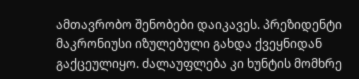ამთავრობო შენობები დაიკავეს. პრეზიდენტი მაკრონიუსი იზულებული გახდა ქვეყნიდან გაქცეულიყო. ძალაუფლება კი ხუნტის მომხრე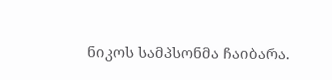ნიკოს სამპსონმა ჩაიბარა.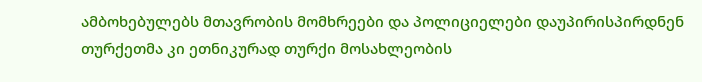ამბოხებულებს მთავრობის მომხრეები და პოლიციელები დაუპირისპირდნენ თურქეთმა კი ეთნიკურად თურქი მოსახლეობის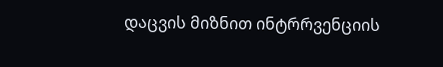დაცვის მიზნით ინტრრვენციის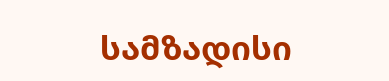სამზადისი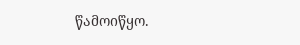წამოიწყო.